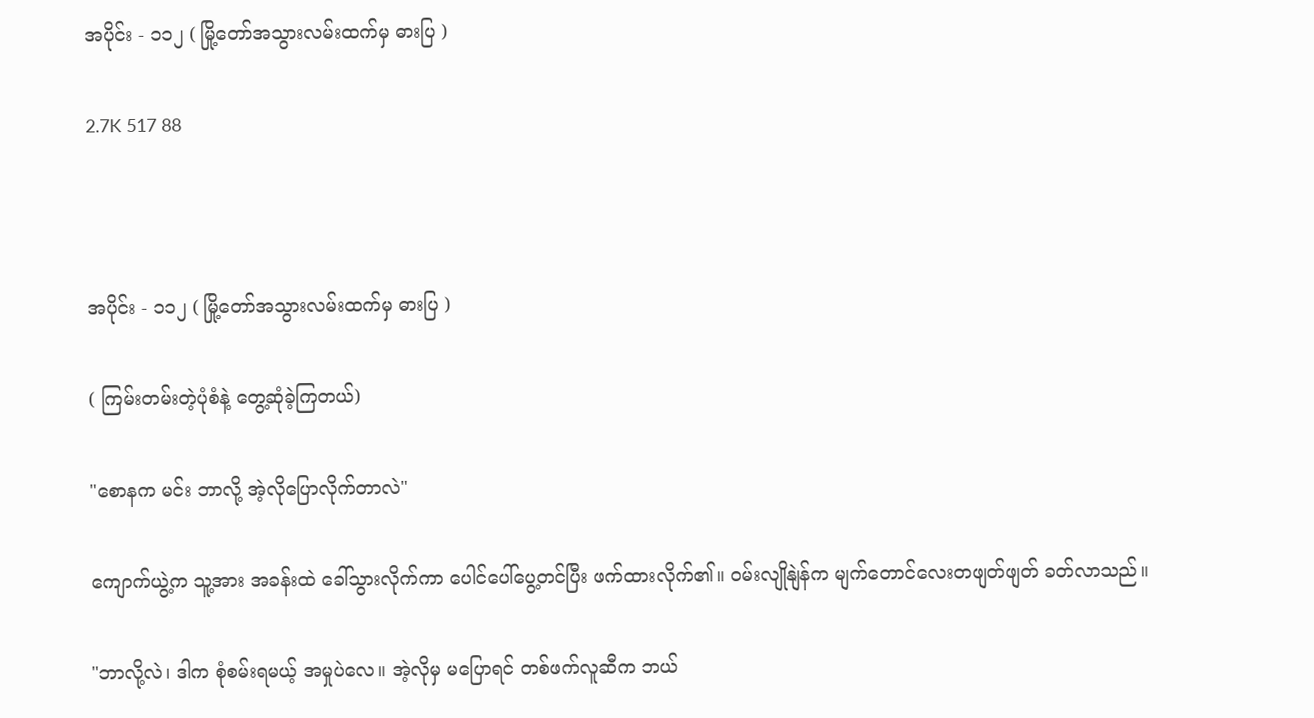အပိုင်း - ၁၁၂ ( မြို့တော်အသွားလမ်းထက်မှ ဓားပြ )

2.7K 517 88



အပိုင်း - ၁၁၂ ( မြို့တော်အသွားလမ်းထက်မှ ဓားပြ )

( ကြမ်းတမ်းတဲ့ပုံစံနဲ့ တွေ့ဆုံခဲ့ကြတယ်)

"စောနက မင်း ဘာလို့ အဲ့လိုပြောလိုက်တာလဲ"

ကျောက်ယွဲ့က သူ့အား အခန်းထဲ ခေါ်သွားလိုက်ကာ ပေါင်ပေါ်ပွေ့တင်ပြီး ဖက်ထားလိုက်၏။ ဝမ်းလျိုနျဲန်က မျက်တောင်လေးတဖျတ်ဖျတ် ခတ်လာသည်။

"ဘာလို့လဲ၊ ဒါက စုံစမ်းရမယ့် အမှုပဲလေ။ အဲ့လိုမှ မပြောရင် တစ်ဖက်လူဆီက ဘယ်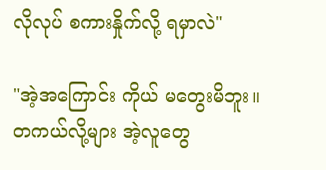လိုလုပ် စကားနှိုက်လို့ ရမှာလဲ"

"အဲ့အကြောင်း ကိုယ် မတွေးမိဘူး။ တကယ်လို့များ အဲ့လူတွေ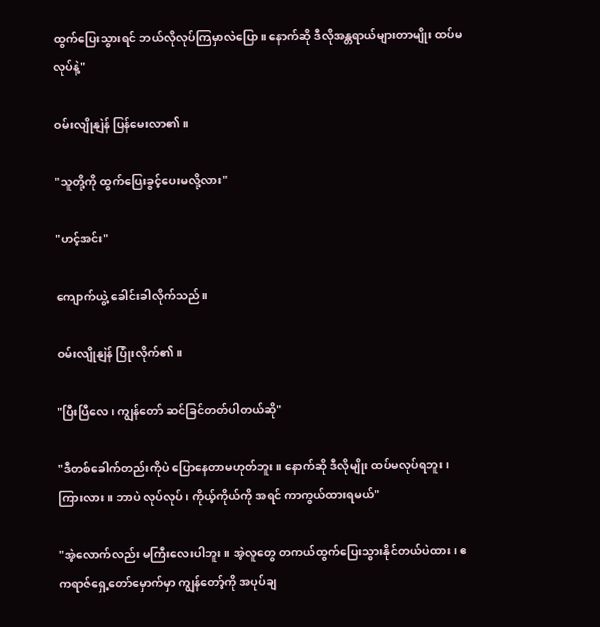ထွက်ပြေးသွားရင် ဘယ်လိုလုပ်ကြမှာလဲပြော။ နောက်ဆို ဒီလိုအန္တရာယ်များတာမျိုး ထပ်မလုပ်နဲ့"

ဝမ်းလျိုနျဲန် ပြန်မေးလာ၏။

"သူတို့ကို ထွက်ပြေးခွင့်ပေးမလို့လား"

"ဟင့်အင်း"

ကျောက်ယွဲ့ ခေါင်းခါလိုက်သည်။

ဝမ်းလျိုနျဲန် ပြုံးလိုက်၏။

"ပြီးပြီလေ၊ ကျွန်တော် ဆင်ခြင်တတ်ပါတယ်ဆို"

"ဒီတစ်ခေါက်တည်းကိုပဲ ပြောနေတာမဟုတ်ဘူး။ နောက်ဆို ဒီလိုမျိုး ထပ်မလုပ်ရဘူး ၊ ကြားလား။ ဘာပဲ လုပ်လုပ်၊ ကိုယ့်ကိုယ်ကို အရင် ကာကွယ်ထားရမယ်"

"အဲ့လောက်လည်း မကြီးလေးပါဘူး။ အဲ့လူတွေ တကယ်ထွက်ပြေးသွားနိုင်တယ်ပဲထား၊ ဧကရာဇ်ရှေ့တော်မှောက်မှာ ကျွန်တော့်ကို အပုပ်ချ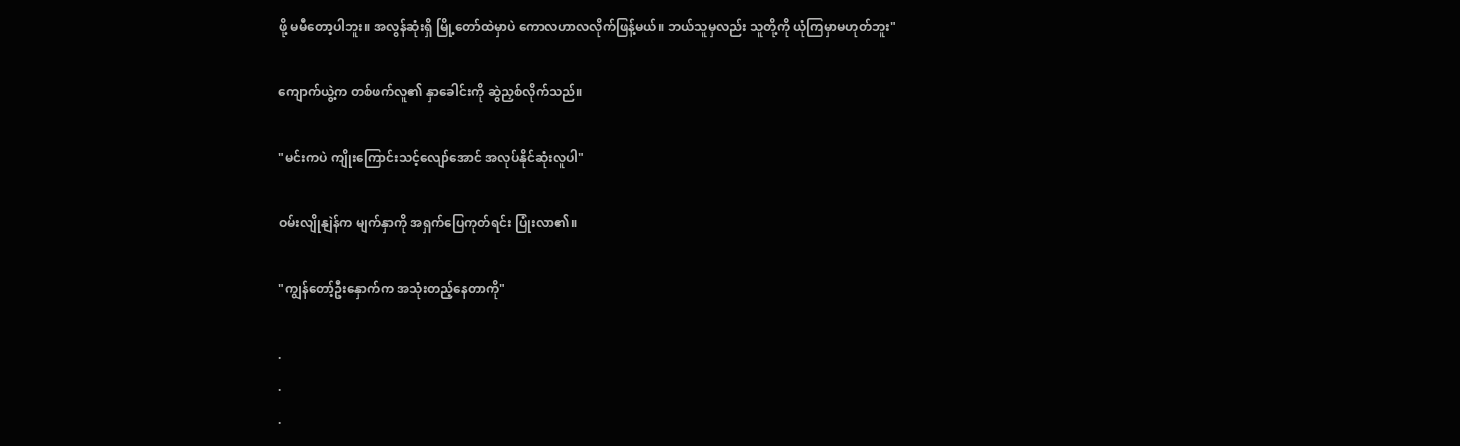ဖို့ မမီတော့ပါဘူး။ အလွန်ဆုံးရှိ မြို့တော်ထဲမှာပဲ ကောလဟာလလိုက်ဖြန့်မယ်။ ဘယ်သူမှလည်း သူတို့ကို ယုံကြမှာမဟုတ်ဘူး"

ကျောက်ယွဲ့က တစ်ဖက်လူ၏ နှာခေါင်းကို ဆွဲညှစ်လိုက်သည်။

"မင်းကပဲ ကျိုးကြောင်းသင့်လျော်အောင် အလုပ်နိုင်ဆုံးလူပါ"

ဝမ်းလျိုနျဲန်က မျက်နှာကို အရှက်ပြေကုတ်ရင်း ပြုံးလာ၏။

"ကျွန်တော့်ဦးနှောက်က အသုံးတည့်နေတာကို"

.
.
.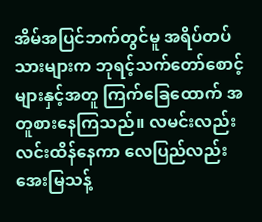အိမ်အပြင်ဘက်တွင်မူ အရိပ်တပ်သားများက ဘုရင့်သက်တော်စောင့်များနှင့်အတူ ကြက်ခြေထောက် အတူစားနေကြသည်။ လမင်းလည်း လင်းထိန်နေကာ လေပြည်လည်း အေးမြသန့်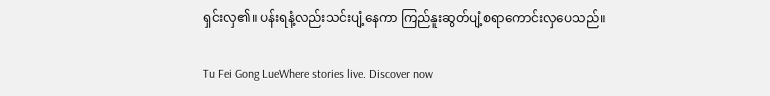ရှင်းလှ၏။ ပန်းရနံ့လည်းသင်းပျံ့နေကာ ကြည်နူးဆွတ်ပျံ့စရာကောင်းလှပေသည်။

Tu Fei Gong LueWhere stories live. Discover now